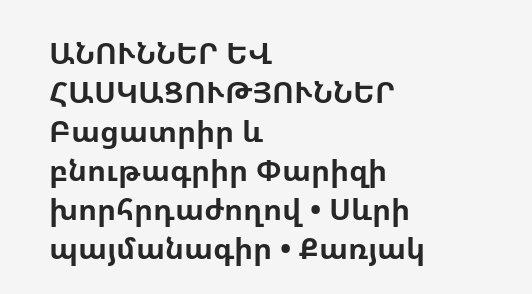ԱՆՈՒՆՆԵՐ ԵՎ ՀԱՍԿԱՑՈՒԹՅՈՒՆՆԵՐ
Բացատրիր և բնութագրիր Փարիզի խորհրդաժողով • Սևրի պայմանագիր • Քառյակ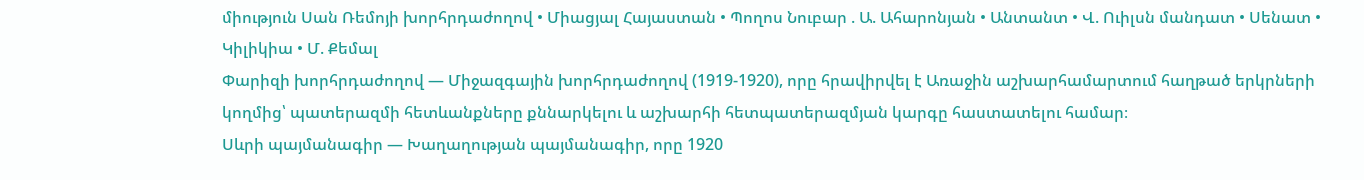միություն Սան Ռեմոյի խորհրդաժողով • Միացյալ Հայաստան • Պողոս Նուբար . Ա. Ահարոնյան • Անտանտ • Վ. Ուիլսն մանդատ • Սենատ • Կիլիկիա • Մ. Քեմալ
Փարիզի խորհրդաժողով — Միջազգային խորհրդաժողով (1919-1920), որը հրավիրվել է Առաջին աշխարհամարտում հաղթած երկրների կողմից՝ պատերազմի հետևանքները քննարկելու և աշխարհի հետպատերազմյան կարգը հաստատելու համար։
Սևրի պայմանագիր — Խաղաղության պայմանագիր, որը 1920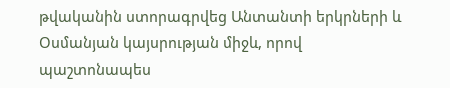թվականին ստորագրվեց Անտանտի երկրների և Օսմանյան կայսրության միջև, որով պաշտոնապես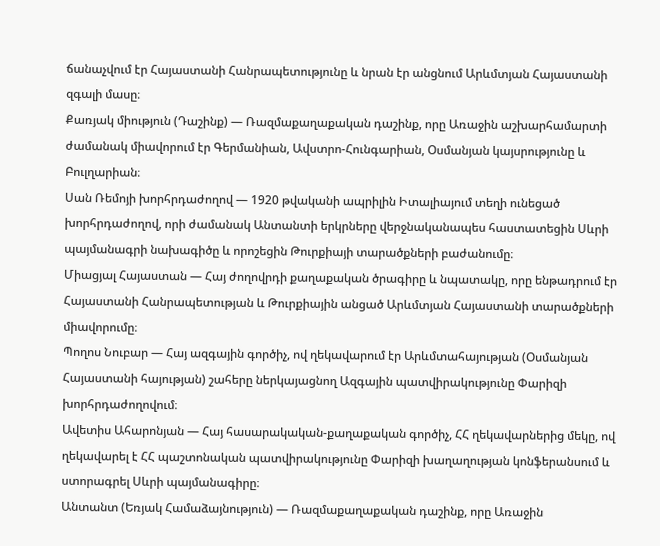ճանաչվում էր Հայաստանի Հանրապետությունը և նրան էր անցնում Արևմտյան Հայաստանի զգալի մասը։
Քառյակ միություն (Դաշինք) — Ռազմաքաղաքական դաշինք, որը Առաջին աշխարհամարտի ժամանակ միավորում էր Գերմանիան, Ավստրո-Հունգարիան, Օսմանյան կայսրությունը և Բուլղարիան։
Սան Ռեմոյի խորհրդաժողով — 1920 թվականի ապրիլին Իտալիայում տեղի ունեցած խորհրդաժողով, որի ժամանակ Անտանտի երկրները վերջնականապես հաստատեցին Սևրի պայմանագրի նախագիծը և որոշեցին Թուրքիայի տարածքների բաժանումը։
Միացյալ Հայաստան — Հայ ժողովրդի քաղաքական ծրագիրը և նպատակը, որը ենթադրում էր Հայաստանի Հանրապետության և Թուրքիային անցած Արևմտյան Հայաստանի տարածքների միավորումը։
Պողոս Նուբար — Հայ ազգային գործիչ, ով ղեկավարում էր Արևմտահայության (Օսմանյան Հայաստանի հայության) շահերը ներկայացնող Ազգային պատվիրակությունը Փարիզի խորհրդաժողովում։
Ավետիս Ահարոնյան — Հայ հասարակական-քաղաքական գործիչ, ՀՀ ղեկավարներից մեկը, ով ղեկավարել է ՀՀ պաշտոնական պատվիրակությունը Փարիզի խաղաղության կոնֆերանսում և ստորագրել Սևրի պայմանագիրը։
Անտանտ (Եռյակ Համաձայնություն) — Ռազմաքաղաքական դաշինք, որը Առաջին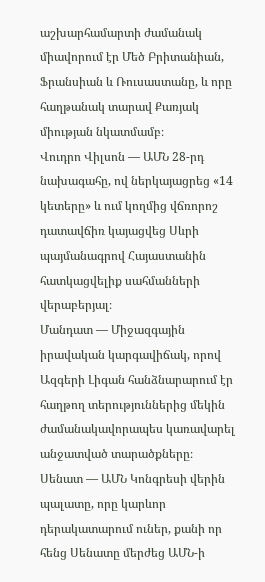աշխարհամարտի ժամանակ միավորում էր Մեծ Բրիտանիան, Ֆրանսիան և Ռուսաստանը, և որը հաղթանակ տարավ Քառյակ միության նկատմամբ։
Վուդրո Վիլսոն — ԱՄՆ 28-րդ նախագահը, ով ներկայացրեց «14 կետերը» և ում կողմից վճռորոշ դատավճիռ կայացվեց Սևրի պայմանագրով Հայաստանին հատկացվելիք սահմանների վերաբերյալ։
Մանդատ — Միջազգային իրավական կարգավիճակ, որով Ազգերի Լիգան հանձնարարում էր հաղթող տերություններից մեկին ժամանակավորապես կառավարել անջատված տարածքները։
Սենատ — ԱՄՆ Կոնգրեսի վերին պալատը, որը կարևոր դերակատարում ուներ, քանի որ հենց Սենատը մերժեց ԱՄՆ-ի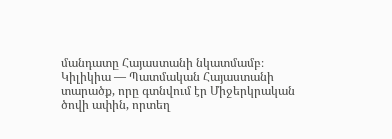մանդատը Հայաստանի նկատմամբ։
Կիլիկիա — Պատմական Հայաստանի տարածք, որը գտնվում էր Միջերկրական ծովի ափին, որտեղ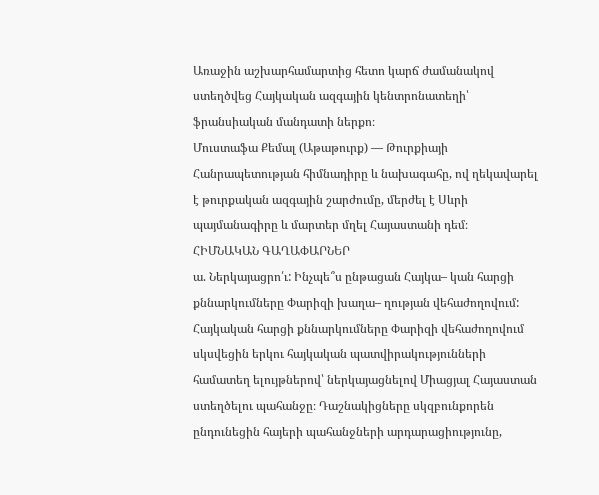Առաջին աշխարհամարտից հետո կարճ ժամանակով ստեղծվեց Հայկական ազգային կենտրոնատեղի՝ ֆրանսիական մանդատի ներքո։
Մուստաֆա Քեմալ (Աթաթուրք) — Թուրքիայի Հանրապետության հիմնադիրը և նախագահը, ով ղեկավարել է թուրքական ազգային շարժումը, մերժել է Սևրի պայմանագիրը և մարտեր մղել Հայաստանի դեմ։
ՀԻՄՆԱԿԱՆ ԳԱՂԱՓԱՐՆԵՐ
ա. Ներկայացրո՛ւ: Ինչպե՞ս ընթացան Հայկա– կան հարցի քննարկումները Փարիզի խաղա– ղության վեհաժողովում:
Հայկական հարցի քննարկումները Փարիզի վեհաժողովում սկսվեցին երկու հայկական պատվիրակությունների համատեղ ելույթներով՝ ներկայացնելով Միացյալ Հայաստան ստեղծելու պահանջը։ Դաշնակիցները սկզբունքորեն ընդունեցին հայերի պահանջների արդարացիությունը,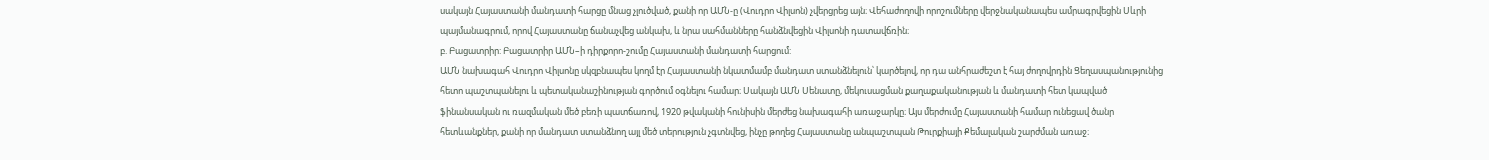սակայն Հայաստանի մանդատի հարցը մնաց չլուծված, քանի որ ԱՄՆ-ը (Վուդրո Վիլսոն) չվերցրեց այն։ Վեհաժողովի որոշումները վերջնականապես ամրագրվեցին Սևրի պայմանագրում, որով Հայաստանը ճանաչվեց անկախ, և նրա սահմանները հանձնվեցին Վիլսոնի դատավճռին։
բ. Բացատրիր: Բացատրիր ԱՄՆ–ի դիրքորո-շումը Հայաստանի մանդատի հարցում:
ԱՄՆ նախագահ Վուդրո Վիլսոնը սկզբնապես կողմ էր Հայաստանի նկատմամբ մանդատ ստանձնելուն՝ կարծելով, որ դա անհրաժեշտ է հայ ժողովրդին Ցեղասպանությունից հետո պաշտպանելու և պետականաշինության գործում օգնելու համար։ Սակայն ԱՄՆ Սենատը, մեկուսացման քաղաքականության և մանդատի հետ կապված ֆինանսական ու ռազմական մեծ բեռի պատճառով, 1920 թվականի հունիսին մերժեց նախագահի առաջարկը։ Այս մերժումը Հայաստանի համար ունեցավ ծանր հետևանքներ, քանի որ մանդատ ստանձնող այլ մեծ տերություն չգտնվեց, ինչը թողեց Հայաստանը անպաշտպան Թուրքիայի Քեմալական շարժման առաջ։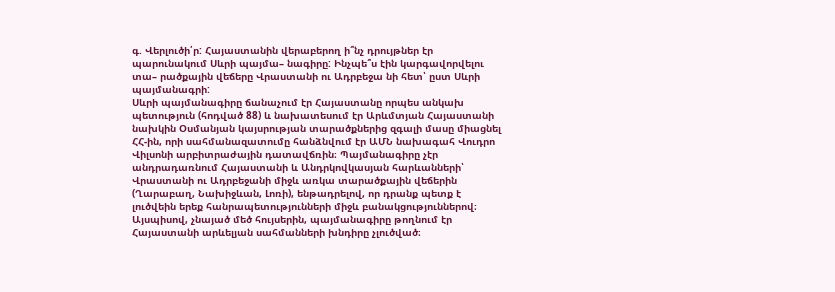գ. Վերլուծի՛ր: Հայաստանին վերաբերող ի՞նչ դրույթներ էր պարունակում Սևրի պայմա– նագիրը: Ինչպե՞ս էին կարգավորվելու տա– րածքային վեճերը Վրաստանի ու Ադրբեջա նի հետ՝ ըստ Սևրի պայմանագրի:
Սևրի պայմանագիրը ճանաչում էր Հայաստանը որպես անկախ պետություն (հոդված 88) և նախատեսում էր Արևմտյան Հայաստանի նախկին Օսմանյան կայսրության տարածքներից զգալի մասը միացնել ՀՀ-ին, որի սահմանազատումը հանձնվում էր ԱՄՆ նախագահ Վուդրո Վիլսոնի արբիտրաժային դատավճռին։ Պայմանագիրը չէր անդրադառնում Հայաստանի և Անդրկովկասյան հարևանների՝ Վրաստանի ու Ադրբեջանի միջև առկա տարածքային վեճերին (Ղարաբաղ, Նախիջևան, Լոռի), ենթադրելով, որ դրանք պետք է լուծվեին երեք հանրապետությունների միջև բանակցություններով։ Այսպիսով, չնայած մեծ հույսերին, պայմանագիրը թողնում էր Հայաստանի արևելյան սահմանների խնդիրը չլուծված։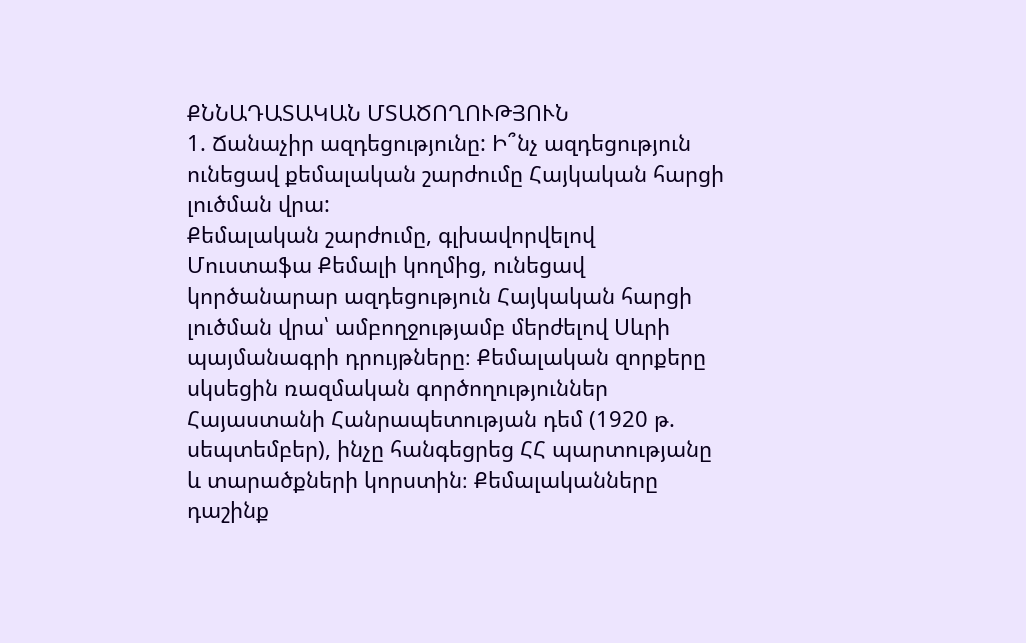ՔՆՆԱԴԱՏԱԿԱՆ ՄՏԱԾՈՂՈՒԹՅՈՒՆ
1. Ճանաչիր ազդեցությունը: Ի՞նչ ազդեցություն ունեցավ քեմալական շարժումը Հայկական հարցի լուծման վրա:
Քեմալական շարժումը, գլխավորվելով Մուստաֆա Քեմալի կողմից, ունեցավ կործանարար ազդեցություն Հայկական հարցի լուծման վրա՝ ամբողջությամբ մերժելով Սևրի պայմանագրի դրույթները։ Քեմալական զորքերը սկսեցին ռազմական գործողություններ Հայաստանի Հանրապետության դեմ (1920 թ. սեպտեմբեր), ինչը հանգեցրեց ՀՀ պարտությանը և տարածքների կորստին։ Քեմալականները դաշինք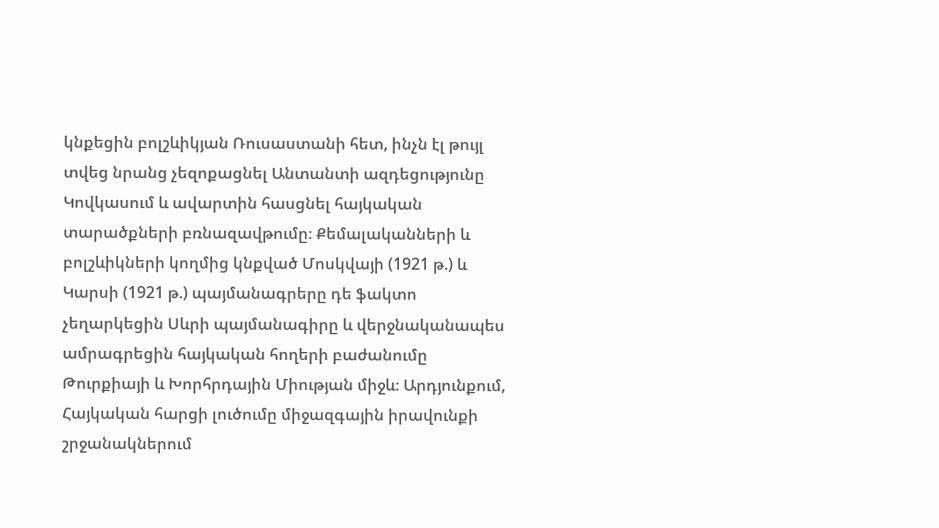կնքեցին բոլշևիկյան Ռուսաստանի հետ, ինչն էլ թույլ տվեց նրանց չեզոքացնել Անտանտի ազդեցությունը Կովկասում և ավարտին հասցնել հայկական տարածքների բռնազավթումը։ Քեմալականների և բոլշևիկների կողմից կնքված Մոսկվայի (1921 թ.) և Կարսի (1921 թ.) պայմանագրերը դե ֆակտո չեղարկեցին Սևրի պայմանագիրը և վերջնականապես ամրագրեցին հայկական հողերի բաժանումը Թուրքիայի և Խորհրդային Միության միջև։ Արդյունքում, Հայկական հարցի լուծումը միջազգային իրավունքի շրջանակներում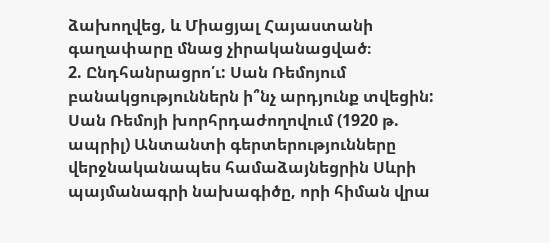ձախողվեց, և Միացյալ Հայաստանի գաղափարը մնաց չիրականացված։
2. Ընդհանրացրո՛ւ: Սան Ռեմոյում բանակցություններն ի՞նչ արդյունք տվեցին:
Սան Ռեմոյի խորհրդաժողովում (1920 թ. ապրիլ) Անտանտի գերտերությունները վերջնականապես համաձայնեցրին Սևրի պայմանագրի նախագիծը, որի հիման վրա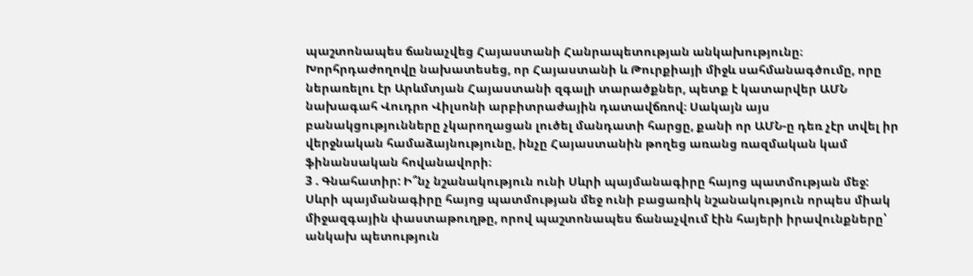պաշտոնապես ճանաչվեց Հայաստանի Հանրապետության անկախությունը։ Խորհրդաժողովը նախատեսեց, որ Հայաստանի և Թուրքիայի միջև սահմանագծումը, որը ներառելու էր Արևմտյան Հայաստանի զգալի տարածքներ, պետք է կատարվեր ԱՄՆ նախագահ Վուդրո Վիլսոնի արբիտրաժային դատավճռով։ Սակայն այս բանակցությունները չկարողացան լուծել մանդատի հարցը, քանի որ ԱՄՆ-ը դեռ չէր տվել իր վերջնական համաձայնությունը, ինչը Հայաստանին թողեց առանց ռազմական կամ ֆինանսական հովանավորի։
3 . Գնահատիր: Ի՞նչ նշանակություն ունի Սևրի պայմանագիրը հայոց պատմության մեջ:
Սևրի պայմանագիրը հայոց պատմության մեջ ունի բացառիկ նշանակություն որպես միակ միջազգային փաստաթուղթը, որով պաշտոնապես ճանաչվում էին հայերի իրավունքները՝ անկախ պետություն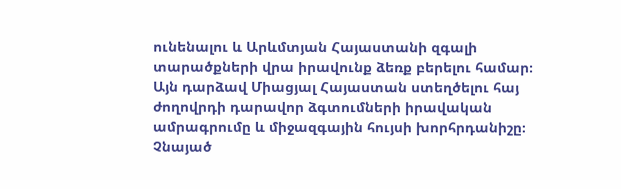ունենալու և Արևմտյան Հայաստանի զգալի տարածքների վրա իրավունք ձեռք բերելու համար։ Այն դարձավ Միացյալ Հայաստան ստեղծելու հայ ժողովրդի դարավոր ձգտումների իրավական ամրագրումը և միջազգային հույսի խորհրդանիշը։ Չնայած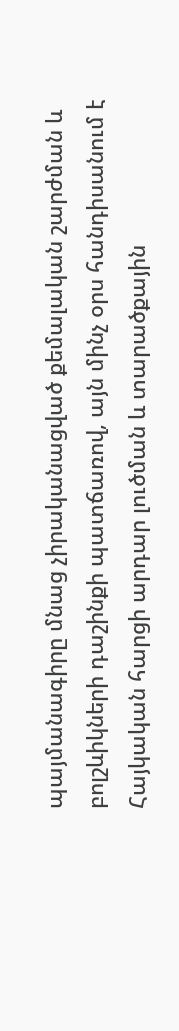պայմանագիրը մնաց չիրականացված քեմալական շարժման և բոլշևիկների դաշինքի պատճառով, այն մինչ օրս հանդիսանում է Հայկական հարցի արդար լուծման և տարածքային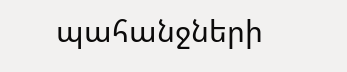պահանջների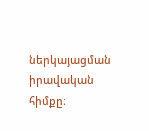ներկայացման իրավական հիմքը։